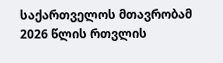საქართველოს მთავრობამ 2026 წლის რთვლის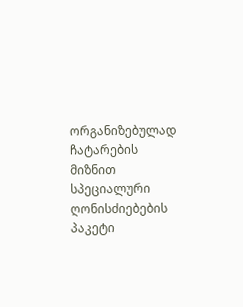ორგანიზებულად ჩატარების მიზნით სპეციალური ღონისძიებების პაკეტი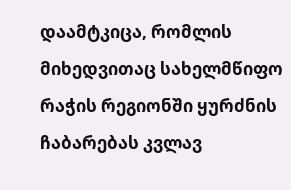დაამტკიცა, რომლის მიხედვითაც სახელმწიფო რაჭის რეგიონში ყურძნის ჩაბარებას კვლავ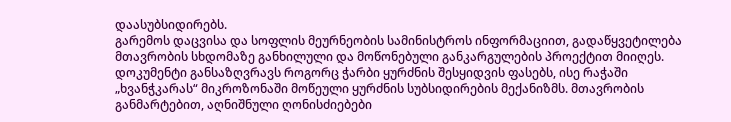დაასუბსიდირებს.
გარემოს დაცვისა და სოფლის მეურნეობის სამინისტროს ინფორმაციით, გადაწყვეტილება მთავრობის სხდომაზე განხილული და მოწონებული განკარგულების პროექტით მიიღეს. დოკუმენტი განსაზღვრავს როგორც ჭარბი ყურძნის შესყიდვის ფასებს, ისე რაჭაში „ხვანჭკარას“ მიკროზონაში მოწეული ყურძნის სუბსიდირების მექანიზმს. მთავრობის განმარტებით, აღნიშნული ღონისძიებები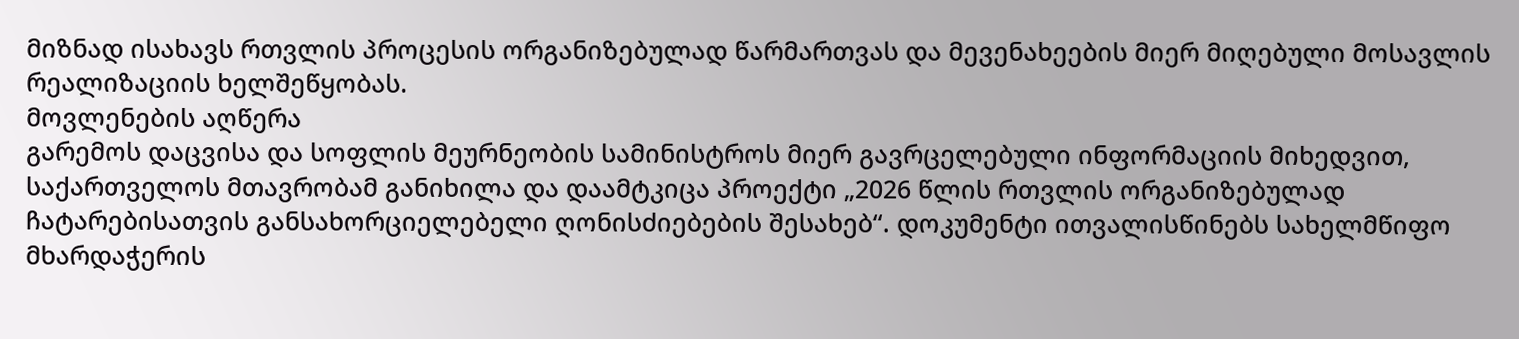მიზნად ისახავს რთვლის პროცესის ორგანიზებულად წარმართვას და მევენახეების მიერ მიღებული მოსავლის რეალიზაციის ხელშეწყობას.
მოვლენების აღწერა
გარემოს დაცვისა და სოფლის მეურნეობის სამინისტროს მიერ გავრცელებული ინფორმაციის მიხედვით, საქართველოს მთავრობამ განიხილა და დაამტკიცა პროექტი „2026 წლის რთვლის ორგანიზებულად ჩატარებისათვის განსახორციელებელი ღონისძიებების შესახებ“. დოკუმენტი ითვალისწინებს სახელმწიფო მხარდაჭერის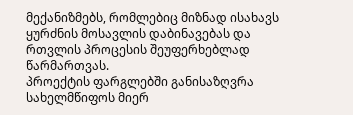მექანიზმებს, რომლებიც მიზნად ისახავს ყურძნის მოსავლის დაბინავებას და რთვლის პროცესის შეუფერხებლად წარმართვას.
პროექტის ფარგლებში განისაზღვრა სახელმწიფოს მიერ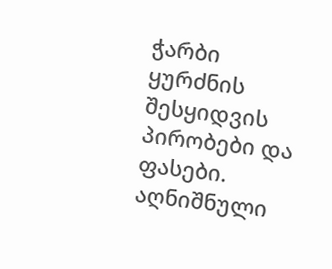ჭარბი ყურძნის შესყიდვის პირობები და ფასები. აღნიშნული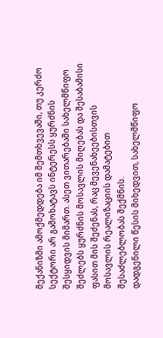მექანიზმი ამოქმედდება იმ შემთხვევაში, თუ კერძო სექტორი არ გამოხატავს ინტერესს ყურძნის შესყიდვის მიმართ. ასეთ ვითარებაში სახელმწიფო შეძლებს ყურძნის მოსავლის მიღებას და შესაბამისი ფასით მის შეძენას, რაც მევენახეებისთვის მოსავლის რეალიზაციის დამატებით შესაძლებლობას შექმნის.
დადგენილი წესის მიხედვით, სახელმწიფო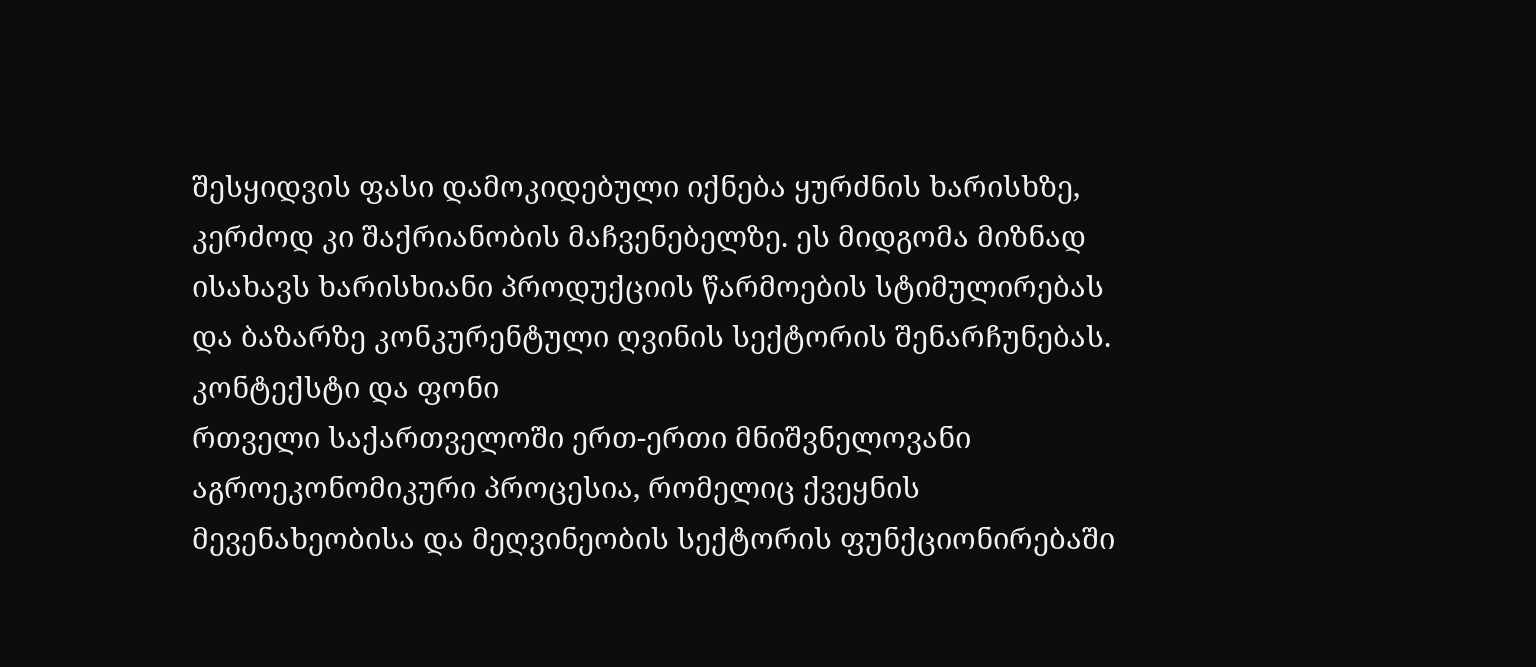შესყიდვის ფასი დამოკიდებული იქნება ყურძნის ხარისხზე, კერძოდ კი შაქრიანობის მაჩვენებელზე. ეს მიდგომა მიზნად ისახავს ხარისხიანი პროდუქციის წარმოების სტიმულირებას და ბაზარზე კონკურენტული ღვინის სექტორის შენარჩუნებას.
კონტექსტი და ფონი
რთველი საქართველოში ერთ-ერთი მნიშვნელოვანი აგროეკონომიკური პროცესია, რომელიც ქვეყნის მევენახეობისა და მეღვინეობის სექტორის ფუნქციონირებაში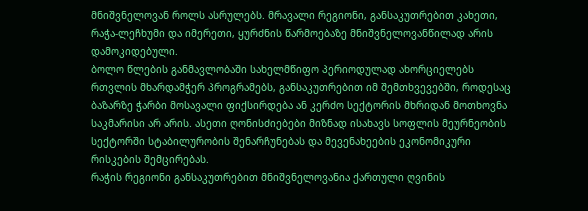მნიშვნელოვან როლს ასრულებს. მრავალი რეგიონი, განსაკუთრებით კახეთი, რაჭა-ლეჩხუმი და იმერეთი, ყურძნის წარმოებაზე მნიშვნელოვანწილად არის დამოკიდებული.
ბოლო წლების განმავლობაში სახელმწიფო პერიოდულად ახორციელებს რთვლის მხარდამჭერ პროგრამებს, განსაკუთრებით იმ შემთხვევებში, როდესაც ბაზარზე ჭარბი მოსავალი ფიქსირდება ან კერძო სექტორის მხრიდან მოთხოვნა საკმარისი არ არის. ასეთი ღონისძიებები მიზნად ისახავს სოფლის მეურნეობის სექტორში სტაბილურობის შენარჩუნებას და მევენახეების ეკონომიკური რისკების შემცირებას.
რაჭის რეგიონი განსაკუთრებით მნიშვნელოვანია ქართული ღვინის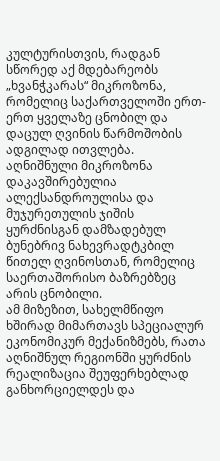კულტურისთვის, რადგან სწორედ აქ მდებარეობს „ხვანჭკარას“ მიკროზონა, რომელიც საქართველოში ერთ-ერთ ყველაზე ცნობილ და დაცულ ღვინის წარმოშობის ადგილად ითვლება. აღნიშნული მიკროზონა დაკავშირებულია ალექსანდროულისა და მუჯურეთულის ჯიშის ყურძნისგან დამზადებულ ბუნებრივ ნახევრადტკბილ წითელ ღვინოსთან, რომელიც საერთაშორისო ბაზრებზეც არის ცნობილი.
ამ მიზეზით, სახელმწიფო ხშირად მიმართავს სპეციალურ ეკონომიკურ მექანიზმებს, რათა აღნიშნულ რეგიონში ყურძნის რეალიზაცია შეუფერხებლად განხორციელდეს და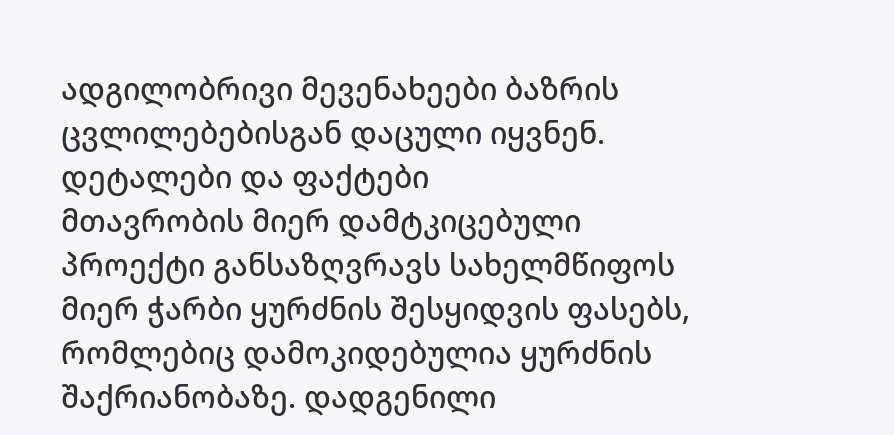ადგილობრივი მევენახეები ბაზრის ცვლილებებისგან დაცული იყვნენ.
დეტალები და ფაქტები
მთავრობის მიერ დამტკიცებული პროექტი განსაზღვრავს სახელმწიფოს მიერ ჭარბი ყურძნის შესყიდვის ფასებს, რომლებიც დამოკიდებულია ყურძნის შაქრიანობაზე. დადგენილი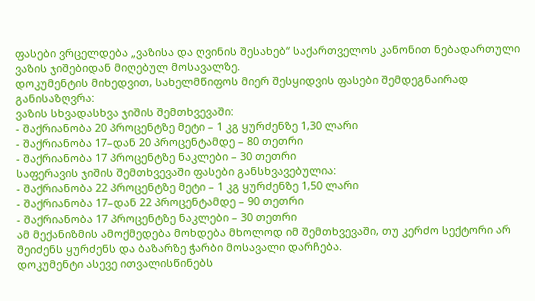ფასები ვრცელდება „ვაზისა და ღვინის შესახებ“ საქართველოს კანონით ნებადართული ვაზის ჯიშებიდან მიღებულ მოსავალზე.
დოკუმენტის მიხედვით, სახელმწიფოს მიერ შესყიდვის ფასები შემდეგნაირად განისაზღვრა:
ვაზის სხვადასხვა ჯიშის შემთხვევაში:
- შაქრიანობა 20 პროცენტზე მეტი – 1 კგ ყურძენზე 1,30 ლარი
- შაქრიანობა 17–დან 20 პროცენტამდე – 80 თეთრი
- შაქრიანობა 17 პროცენტზე ნაკლები – 30 თეთრი
საფერავის ჯიშის შემთხვევაში ფასები განსხვავებულია:
- შაქრიანობა 22 პროცენტზე მეტი – 1 კგ ყურძენზე 1,50 ლარი
- შაქრიანობა 17–დან 22 პროცენტამდე – 90 თეთრი
- შაქრიანობა 17 პროცენტზე ნაკლები – 30 თეთრი
ამ მექანიზმის ამოქმედება მოხდება მხოლოდ იმ შემთხვევაში, თუ კერძო სექტორი არ შეიძენს ყურძენს და ბაზარზე ჭარბი მოსავალი დარჩება.
დოკუმენტი ასევე ითვალისწინებს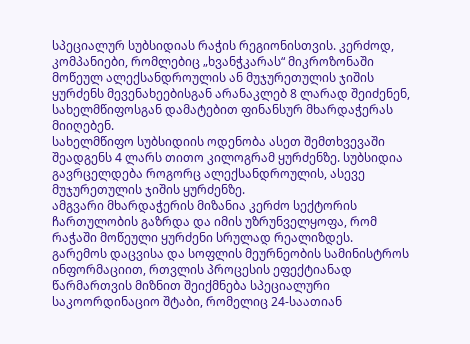სპეციალურ სუბსიდიას რაჭის რეგიონისთვის. კერძოდ, კომპანიები, რომლებიც „ხვანჭკარას“ მიკროზონაში მოწეულ ალექსანდროულის ან მუჯურეთულის ჯიშის ყურძენს მევენახეებისგან არანაკლებ 8 ლარად შეიძენენ, სახელმწიფოსგან დამატებით ფინანსურ მხარდაჭერას მიიღებენ.
სახელმწიფო სუბსიდიის ოდენობა ასეთ შემთხვევაში შეადგენს 4 ლარს თითო კილოგრამ ყურძენზე. სუბსიდია გავრცელდება როგორც ალექსანდროულის, ასევე მუჯურეთულის ჯიშის ყურძენზე.
ამგვარი მხარდაჭერის მიზანია კერძო სექტორის ჩართულობის გაზრდა და იმის უზრუნველყოფა, რომ რაჭაში მოწეული ყურძენი სრულად რეალიზდეს.
გარემოს დაცვისა და სოფლის მეურნეობის სამინისტროს ინფორმაციით, რთვლის პროცესის ეფექტიანად წარმართვის მიზნით შეიქმნება სპეციალური საკოორდინაციო შტაბი, რომელიც 24-საათიან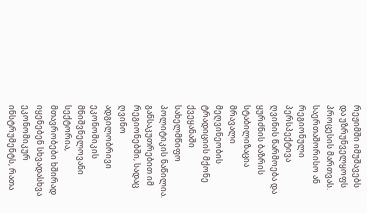რეჟიმში იმუშავებს და უზრუნველყოფს პროცესის მართვას.
საერთაშორისო ან რეგიონული პერსპექტივა
ღვინის წარმოება და ყურძნის ბაზრის სტაბილიზაცია მრავალი მეღვინეობის ტრადიციის მქონე ქვეყანაში სახელმწიფო პოლიტიკის ნაწილია. განსაკუთრებით იმ რეგიონებში, სადაც ღვინო ადგილობრივი ეკონომიკის მნიშვნელოვანი სექტორია, მთავრობები ხშირად იყენებენ სხვადასხვა ეკონომიკურ ინსტრუმენტს, რათა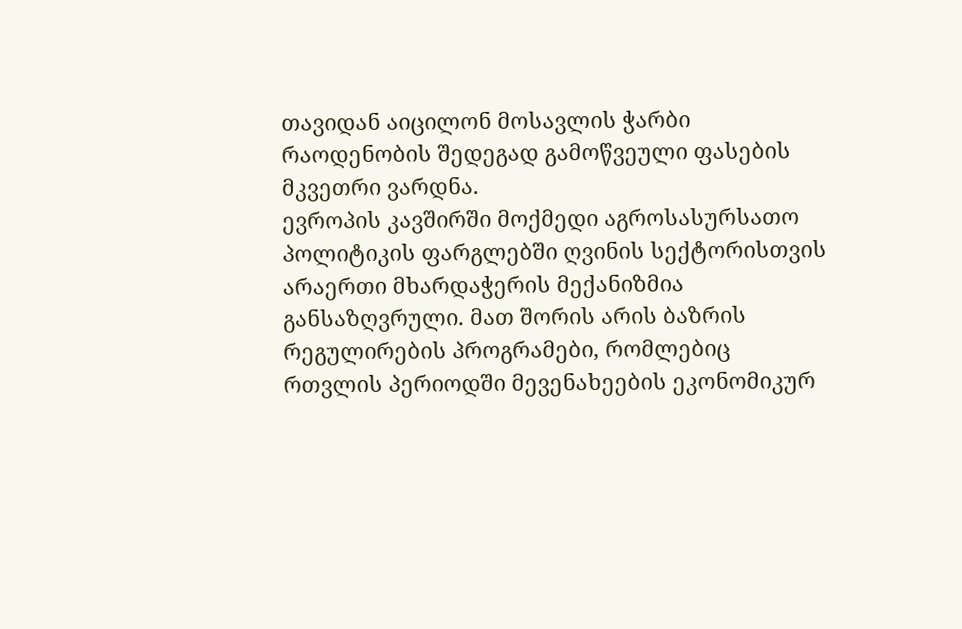თავიდან აიცილონ მოსავლის ჭარბი რაოდენობის შედეგად გამოწვეული ფასების მკვეთრი ვარდნა.
ევროპის კავშირში მოქმედი აგროსასურსათო პოლიტიკის ფარგლებში ღვინის სექტორისთვის არაერთი მხარდაჭერის მექანიზმია განსაზღვრული. მათ შორის არის ბაზრის რეგულირების პროგრამები, რომლებიც რთვლის პერიოდში მევენახეების ეკონომიკურ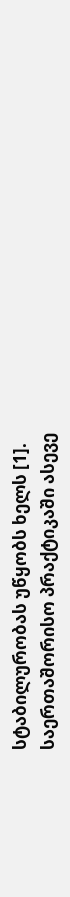სტაბილურობას უწყობს ხელს [1].
საერთაშორისო პრაქტიკაში ასევე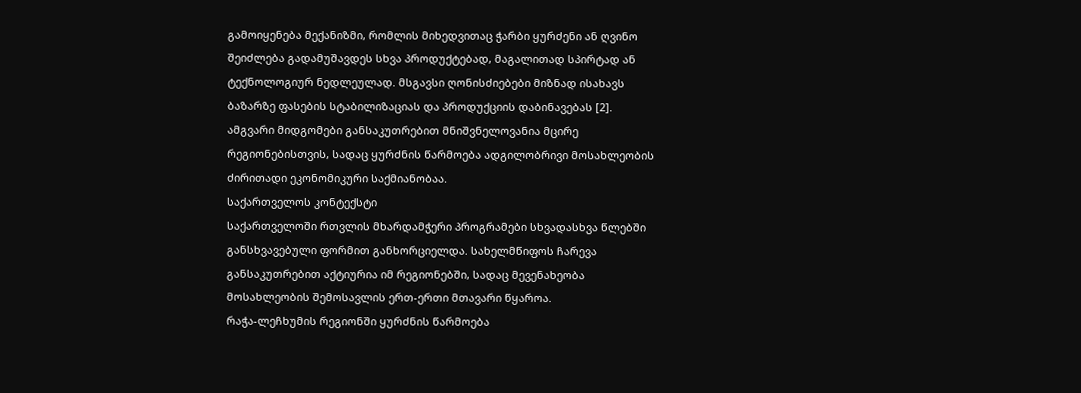გამოიყენება მექანიზმი, რომლის მიხედვითაც ჭარბი ყურძენი ან ღვინო შეიძლება გადამუშავდეს სხვა პროდუქტებად, მაგალითად სპირტად ან ტექნოლოგიურ ნედლეულად. მსგავსი ღონისძიებები მიზნად ისახავს ბაზარზე ფასების სტაბილიზაციას და პროდუქციის დაბინავებას [2].
ამგვარი მიდგომები განსაკუთრებით მნიშვნელოვანია მცირე რეგიონებისთვის, სადაც ყურძნის წარმოება ადგილობრივი მოსახლეობის ძირითადი ეკონომიკური საქმიანობაა.
საქართველოს კონტექსტი
საქართველოში რთვლის მხარდამჭერი პროგრამები სხვადასხვა წლებში განსხვავებული ფორმით განხორციელდა. სახელმწიფოს ჩარევა განსაკუთრებით აქტიურია იმ რეგიონებში, სადაც მევენახეობა მოსახლეობის შემოსავლის ერთ-ერთი მთავარი წყაროა.
რაჭა-ლეჩხუმის რეგიონში ყურძნის წარმოება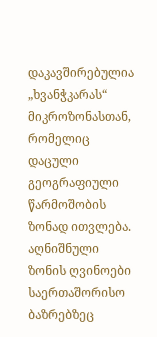დაკავშირებულია „ხვანჭკარას“ მიკროზონასთან, რომელიც დაცული გეოგრაფიული წარმოშობის ზონად ითვლება. აღნიშნული ზონის ღვინოები საერთაშორისო ბაზრებზეც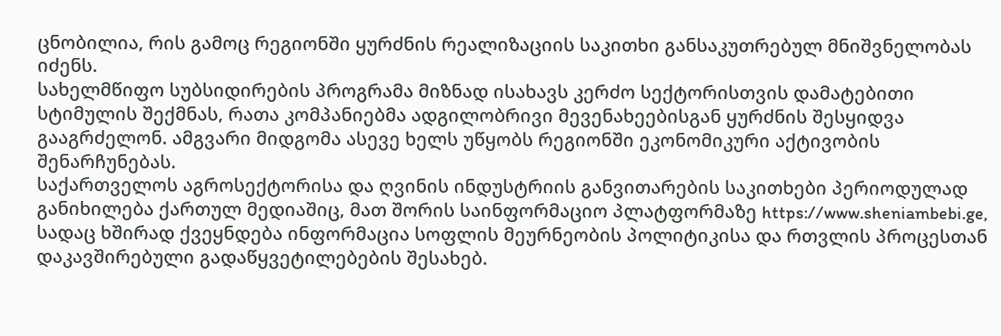ცნობილია, რის გამოც რეგიონში ყურძნის რეალიზაციის საკითხი განსაკუთრებულ მნიშვნელობას იძენს.
სახელმწიფო სუბსიდირების პროგრამა მიზნად ისახავს კერძო სექტორისთვის დამატებითი სტიმულის შექმნას, რათა კომპანიებმა ადგილობრივი მევენახეებისგან ყურძნის შესყიდვა გააგრძელონ. ამგვარი მიდგომა ასევე ხელს უწყობს რეგიონში ეკონომიკური აქტივობის შენარჩუნებას.
საქართველოს აგროსექტორისა და ღვინის ინდუსტრიის განვითარების საკითხები პერიოდულად განიხილება ქართულ მედიაშიც, მათ შორის საინფორმაციო პლატფორმაზე https://www.sheniambebi.ge, სადაც ხშირად ქვეყნდება ინფორმაცია სოფლის მეურნეობის პოლიტიკისა და რთვლის პროცესთან დაკავშირებული გადაწყვეტილებების შესახებ.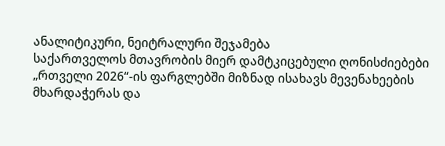ანალიტიკური, ნეიტრალური შეჯამება
საქართველოს მთავრობის მიერ დამტკიცებული ღონისძიებები „რთველი 2026“-ის ფარგლებში მიზნად ისახავს მევენახეების მხარდაჭერას და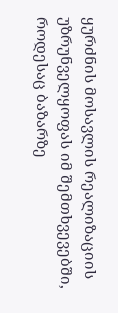ყურძნის მოსავლის რეალიზაციის უზრუნველყოფას იმ შემთხვევებში, როდესაც ბაზარზე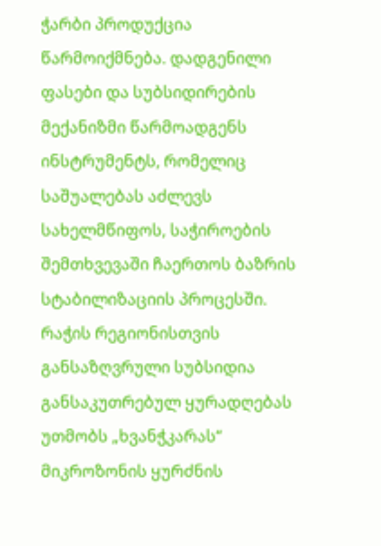ჭარბი პროდუქცია წარმოიქმნება. დადგენილი ფასები და სუბსიდირების მექანიზმი წარმოადგენს ინსტრუმენტს, რომელიც საშუალებას აძლევს სახელმწიფოს, საჭიროების შემთხვევაში ჩაერთოს ბაზრის სტაბილიზაციის პროცესში.
რაჭის რეგიონისთვის განსაზღვრული სუბსიდია განსაკუთრებულ ყურადღებას უთმობს „ხვანჭკარას“ მიკროზონის ყურძნის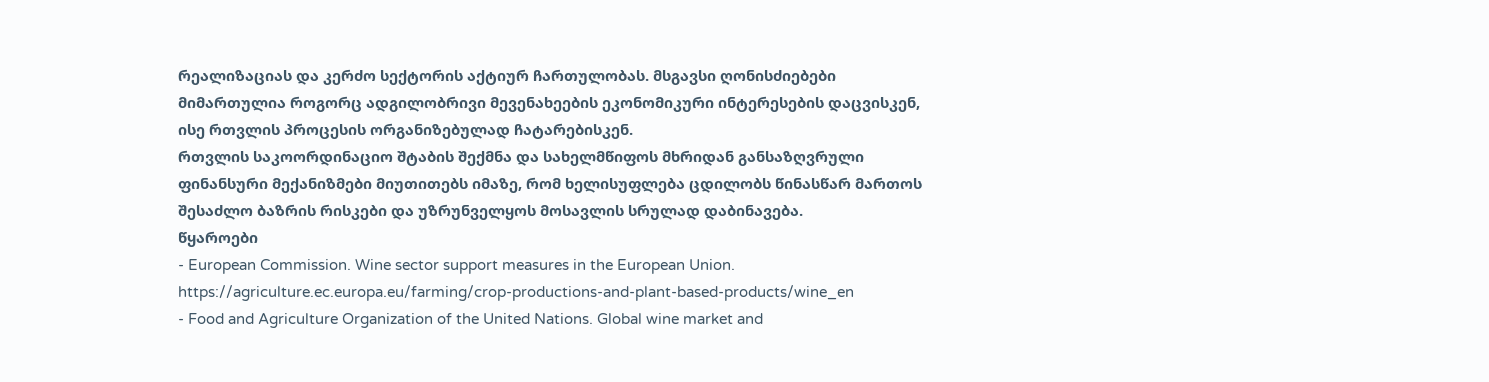რეალიზაციას და კერძო სექტორის აქტიურ ჩართულობას. მსგავსი ღონისძიებები მიმართულია როგორც ადგილობრივი მევენახეების ეკონომიკური ინტერესების დაცვისკენ, ისე რთვლის პროცესის ორგანიზებულად ჩატარებისკენ.
რთვლის საკოორდინაციო შტაბის შექმნა და სახელმწიფოს მხრიდან განსაზღვრული ფინანსური მექანიზმები მიუთითებს იმაზე, რომ ხელისუფლება ცდილობს წინასწარ მართოს შესაძლო ბაზრის რისკები და უზრუნველყოს მოსავლის სრულად დაბინავება.
წყაროები
- European Commission. Wine sector support measures in the European Union. https://agriculture.ec.europa.eu/farming/crop-productions-and-plant-based-products/wine_en
- Food and Agriculture Organization of the United Nations. Global wine market and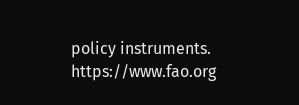policy instruments. https://www.fao.org